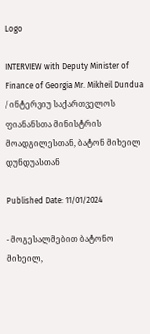Logo

INTERVIEW with Deputy Minister of Finance of Georgia Mr. Mikheil Dundua / ინტერვიუ საქართველოს ფიანანსთა მინისტრის მოადგილესთან, ბატონ მიხეილ დუნდუასთან

Published Date: 11/01/2024

- მოგესალმებით ბატონო მიხეილ,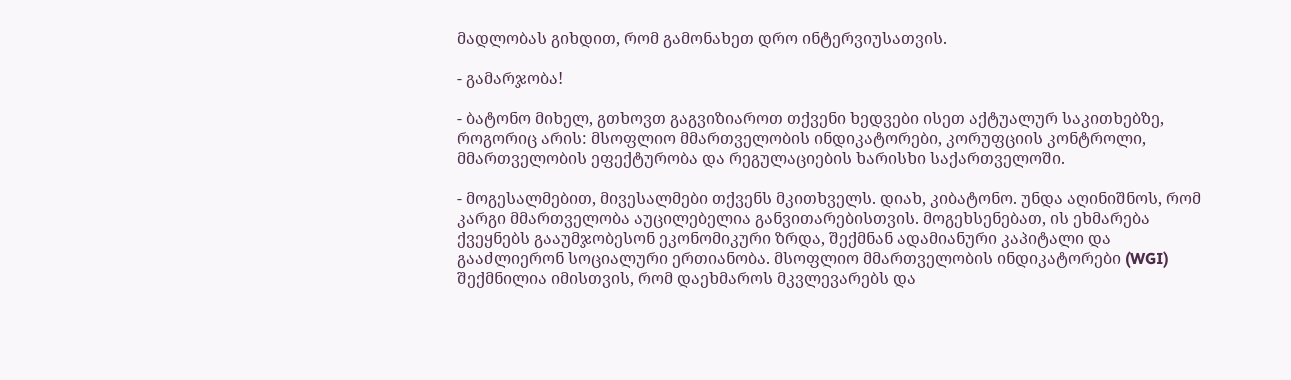მადლობას გიხდით, რომ გამონახეთ დრო ინტერვიუსათვის.

- გამარჯობა!

- ბატონო მიხელ, გთხოვთ გაგვიზიაროთ თქვენი ხედვები ისეთ აქტუალურ საკითხებზე, როგორიც არის: მსოფლიო მმართველობის ინდიკატორები, კორუფციის კონტროლი, მმართველობის ეფექტურობა და რეგულაციების ხარისხი საქართველოში.

- მოგესალმებით, მივესალმები თქვენს მკითხველს. დიახ, კიბატონო. უნდა აღინიშნოს, რომ კარგი მმართველობა აუცილებელია განვითარებისთვის. მოგეხსენებათ, ის ეხმარება ქვეყნებს გააუმჯობესონ ეკონომიკური ზრდა, შექმნან ადამიანური კაპიტალი და გააძლიერონ სოციალური ერთიანობა. მსოფლიო მმართველობის ინდიკატორები (WGI) შექმნილია იმისთვის, რომ დაეხმაროს მკვლევარებს და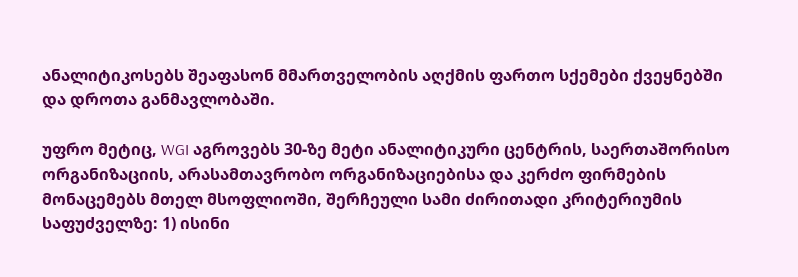ანალიტიკოსებს შეაფასონ მმართველობის აღქმის ფართო სქემები ქვეყნებში და დროთა განმავლობაში.

უფრო მეტიც, WGI აგროვებს 30-ზე მეტი ანალიტიკური ცენტრის, საერთაშორისო ორგანიზაციის, არასამთავრობო ორგანიზაციებისა და კერძო ფირმების მონაცემებს მთელ მსოფლიოში, შერჩეული სამი ძირითადი კრიტერიუმის საფუძველზე: 1) ისინი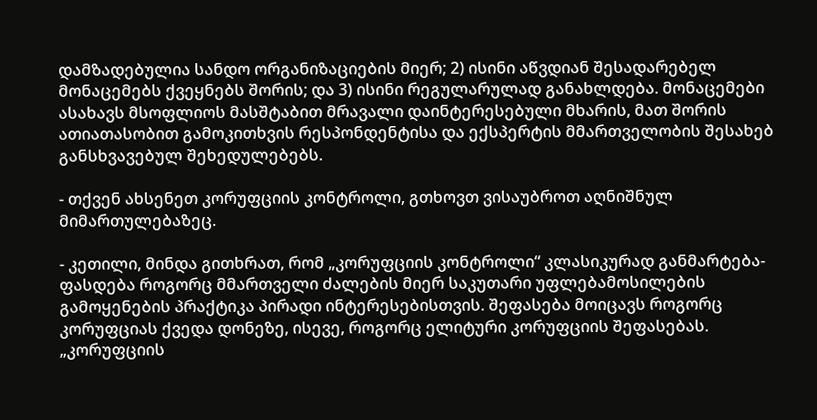დამზადებულია სანდო ორგანიზაციების მიერ; 2) ისინი აწვდიან შესადარებელ მონაცემებს ქვეყნებს შორის; და 3) ისინი რეგულარულად განახლდება. მონაცემები ასახავს მსოფლიოს მასშტაბით მრავალი დაინტერესებული მხარის, მათ შორის ათიათასობით გამოკითხვის რესპონდენტისა და ექსპერტის მმართველობის შესახებ განსხვავებულ შეხედულებებს.

- თქვენ ახსენეთ კორუფციის კონტროლი, გთხოვთ ვისაუბროთ აღნიშნულ მიმართულებაზეც.

- კეთილი, მინდა გითხრათ, რომ „კორუფციის კონტროლი“ კლასიკურად განმარტება-ფასდება როგორც მმართველი ძალების მიერ საკუთარი უფლებამოსილების გამოყენების პრაქტიკა პირადი ინტერესებისთვის. შეფასება მოიცავს როგორც კორუფციას ქვედა დონეზე, ისევე, როგორც ელიტური კორუფციის შეფასებას. „კორუფციის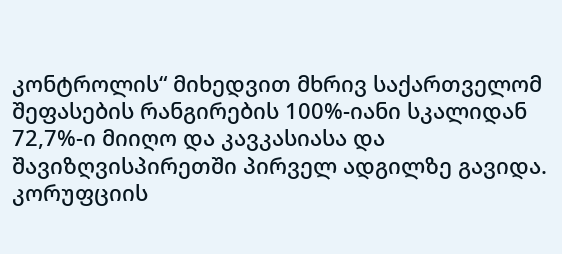კონტროლის“ მიხედვით მხრივ საქართველომ შეფასების რანგირების 100%-იანი სკალიდან 72,7%-ი მიიღო და კავკასიასა და შავიზღვისპირეთში პირველ ადგილზე გავიდა. კორუფციის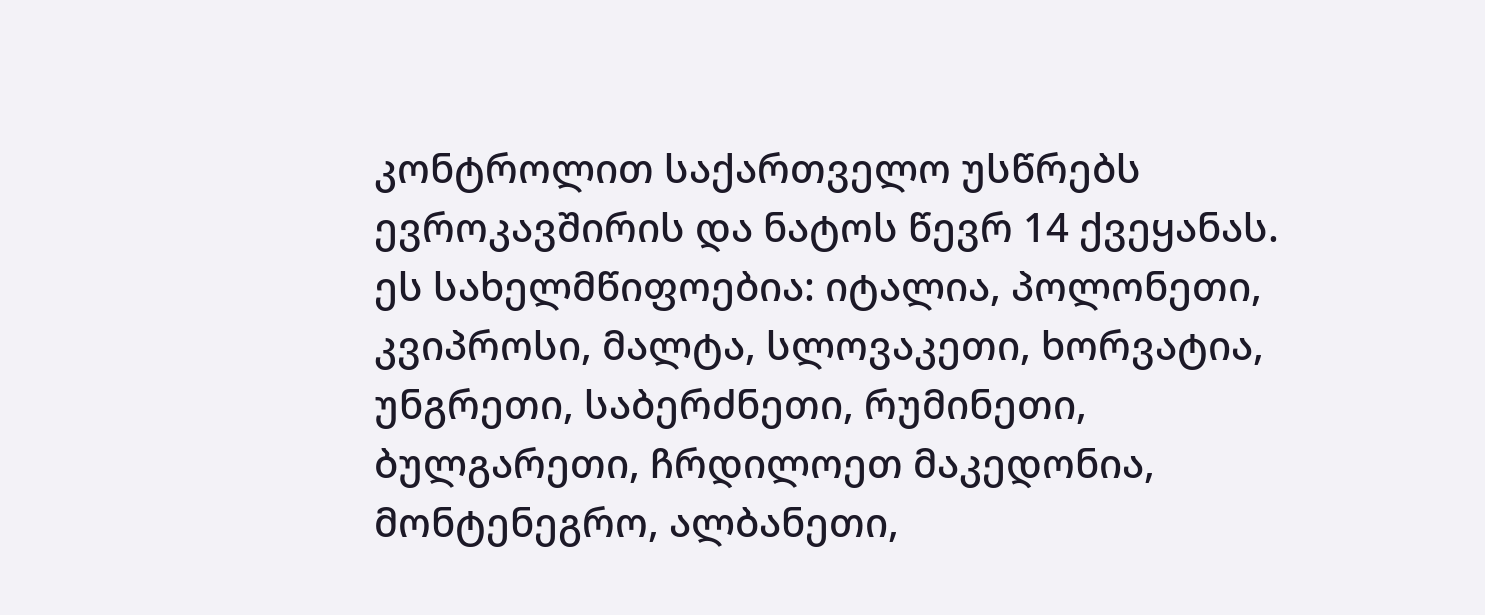კონტროლით საქართველო უსწრებს ევროკავშირის და ნატოს წევრ 14 ქვეყანას. ეს სახელმწიფოებია: იტალია, პოლონეთი, კვიპროსი, მალტა, სლოვაკეთი, ხორვატია, უნგრეთი, საბერძნეთი, რუმინეთი, ბულგარეთი, ჩრდილოეთ მაკედონია, მონტენეგრო, ალბანეთი,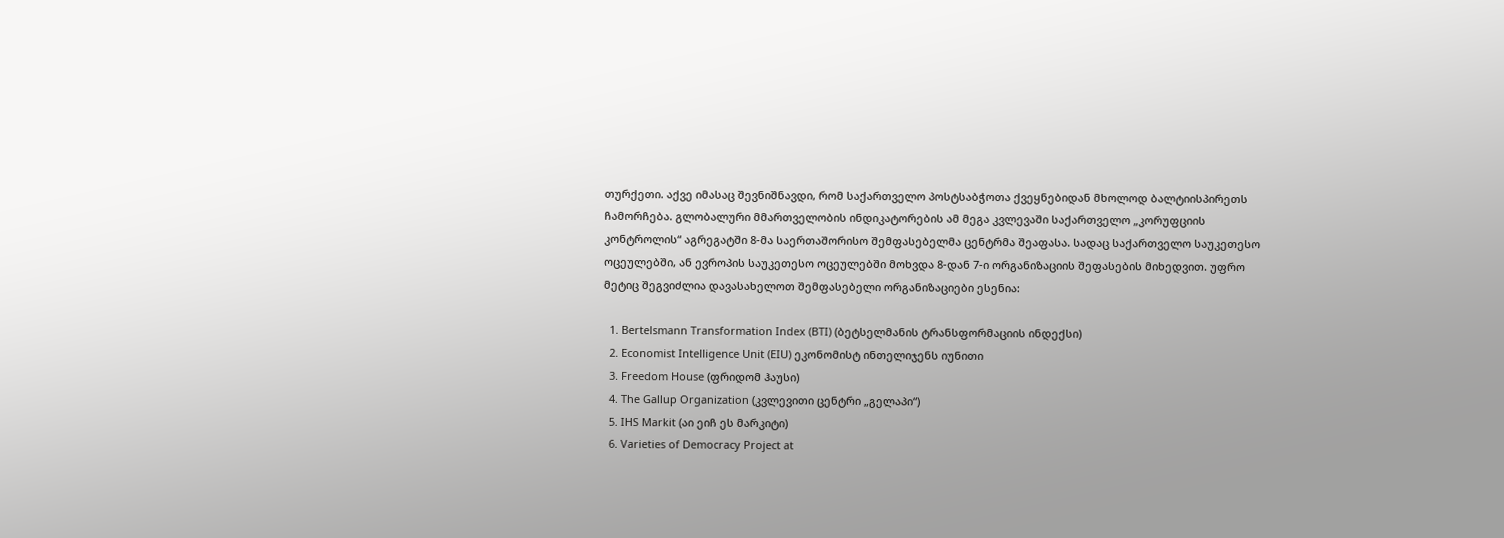თურქეთი. აქვე იმასაც შევნიშნავდი, რომ საქართველო პოსტსაბჭოთა ქვეყნებიდან მხოლოდ ბალტიისპირეთს ჩამორჩება. გლობალური მმართველობის ინდიკატორების ამ მეგა კვლევაში საქართველო „კორუფციის კონტროლის“ აგრეგატში 8-მა საერთაშორისო შემფასებელმა ცენტრმა შეაფასა. სადაც საქართველო საუკეთესო ოცეულებში, ან ევროპის საუკეთესო ოცეულებში მოხვდა 8-დან 7-ი ორგანიზაციის შეფასების მიხედვით. უფრო მეტიც შეგვიძლია დავასახელოთ შემფასებელი ორგანიზაციები ესენია:

  1. Bertelsmann Transformation Index (BTI) (ბეტსელმანის ტრანსფორმაციის ინდექსი)
  2. Economist Intelligence Unit (EIU) ეკონომისტ ინთელიჯენს იუნითი
  3. Freedom House (ფრიდომ ჰაუსი)
  4. The Gallup Organization (კვლევითი ცენტრი „გელაპი“)
  5. IHS Markit (აი ეიჩ ეს მარკიტი)
  6. Varieties of Democracy Project at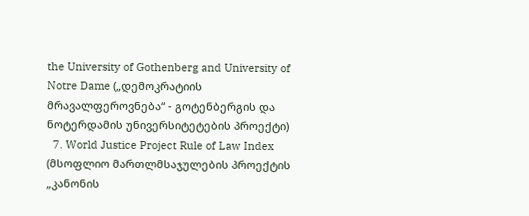the University of Gothenberg and University of Notre Dame („დემოკრატიის მრავალფეროვნება“ - გოტენბერგის და ნოტერდამის უნივერსიტეტების პროექტი)
  7. World Justice Project Rule of Law Index (მსოფლიო მართლმსაჯულების პროექტის „კანონის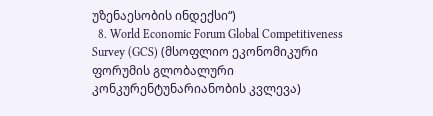უზენაესობის ინდექსი“)
  8. World Economic Forum Global Competitiveness Survey (GCS) (მსოფლიო ეკონომიკური ფორუმის გლობალური კონკურენტუნარიანობის კვლევა)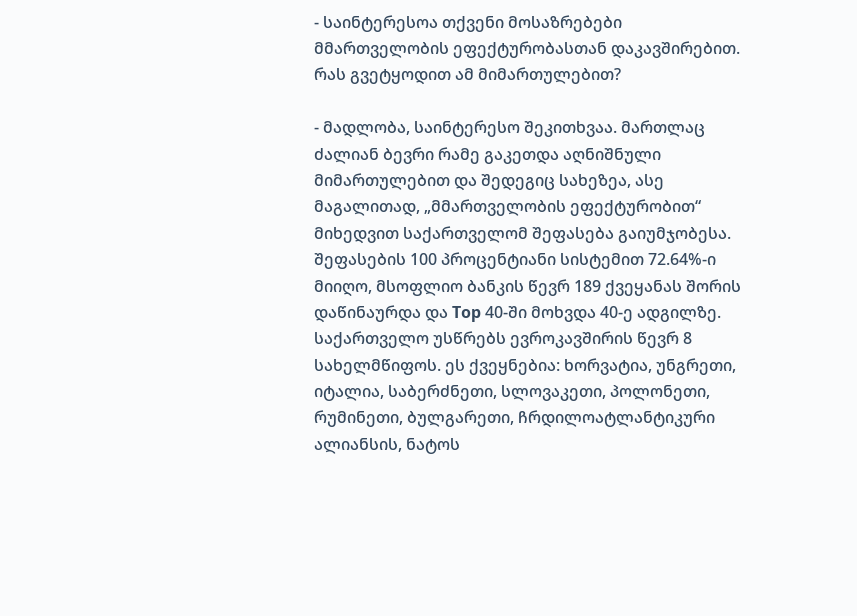- საინტერესოა თქვენი მოსაზრებები მმართველობის ეფექტურობასთან დაკავშირებით. რას გვეტყოდით ამ მიმართულებით?

- მადლობა, საინტერესო შეკითხვაა. მართლაც ძალიან ბევრი რამე გაკეთდა აღნიშნული მიმართულებით და შედეგიც სახეზეა, ასე მაგალითად, „მმართველობის ეფექტურობით“ მიხედვით საქართველომ შეფასება გაიუმჯობესა. შეფასების 100 პროცენტიანი სისტემით 72.64%-ი მიიღო, მსოფლიო ბანკის წევრ 189 ქვეყანას შორის დაწინაურდა და Top 40-ში მოხვდა 40-ე ადგილზე. საქართველო უსწრებს ევროკავშირის წევრ 8 სახელმწიფოს. ეს ქვეყნებია: ხორვატია, უნგრეთი, იტალია, საბერძნეთი, სლოვაკეთი, პოლონეთი, რუმინეთი, ბულგარეთი, ჩრდილოატლანტიკური ალიანსის, ნატოს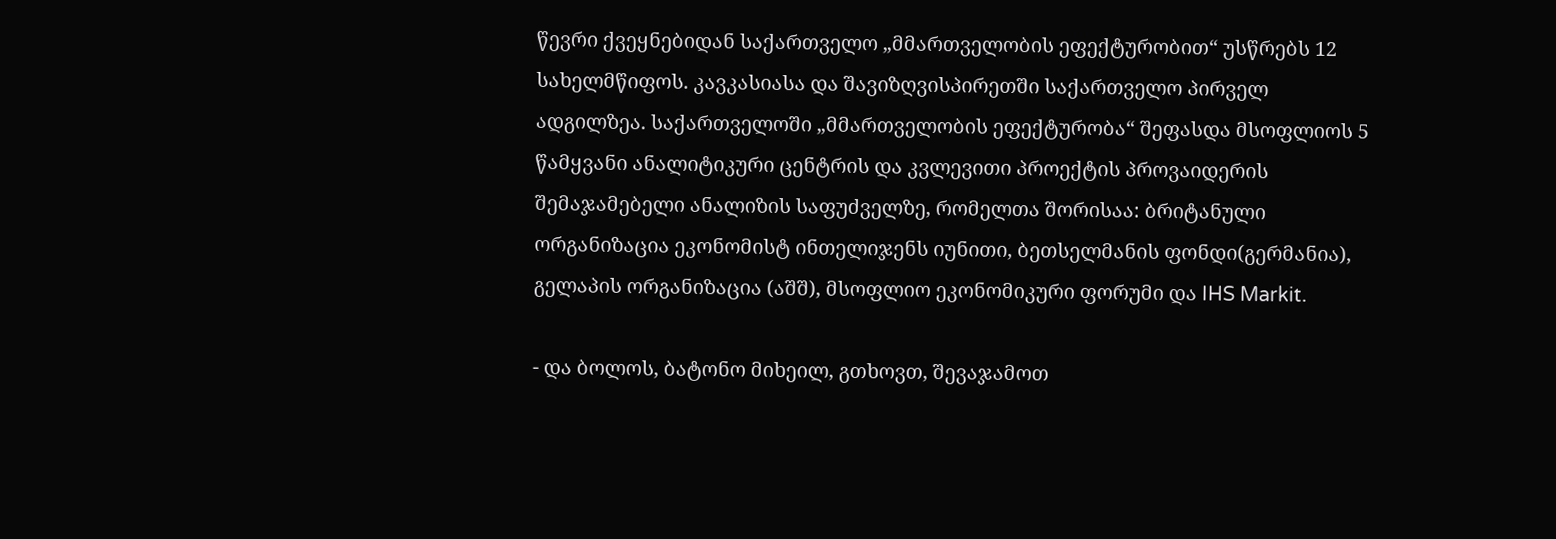წევრი ქვეყნებიდან საქართველო „მმართველობის ეფექტურობით“ უსწრებს 12 სახელმწიფოს. კავკასიასა და შავიზღვისპირეთში საქართველო პირველ ადგილზეა. საქართველოში „მმართველობის ეფექტურობა“ შეფასდა მსოფლიოს 5 წამყვანი ანალიტიკური ცენტრის და კვლევითი პროექტის პროვაიდერის შემაჯამებელი ანალიზის საფუძველზე, რომელთა შორისაა: ბრიტანული ორგანიზაცია ეკონომისტ ინთელიჯენს იუნითი, ბეთსელმანის ფონდი(გერმანია), გელაპის ორგანიზაცია (აშშ), მსოფლიო ეკონომიკური ფორუმი და IHS Markit.

- და ბოლოს, ბატონო მიხეილ, გთხოვთ, შევაჯამოთ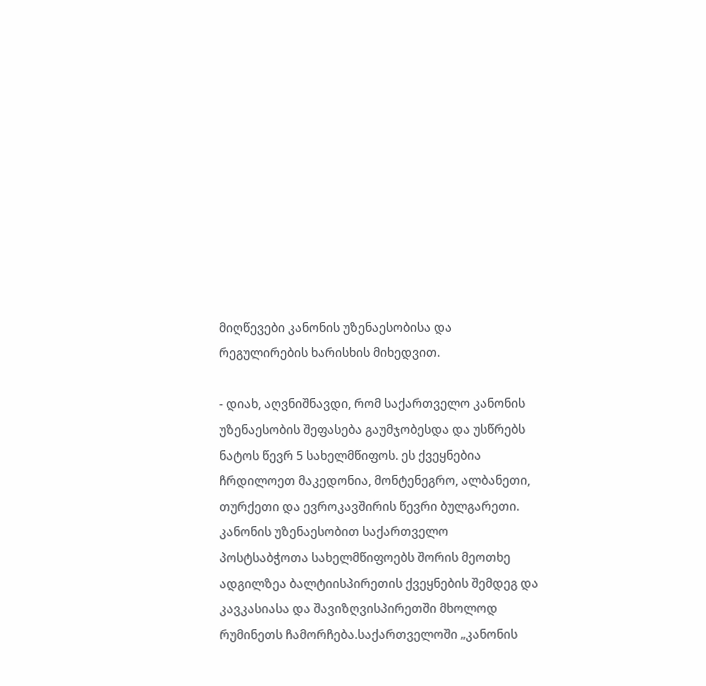მიღწევები კანონის უზენაესობისა და რეგულირების ხარისხის მიხედვით.

- დიახ, აღვნიშნავდი, რომ საქართველო კანონის უზენაესობის შეფასება გაუმჯობესდა და უსწრებს ნატოს წევრ 5 სახელმწიფოს. ეს ქვეყნებია ჩრდილოეთ მაკედონია, მონტენეგრო, ალბანეთი, თურქეთი და ევროკავშირის წევრი ბულგარეთი. კანონის უზენაესობით საქართველო პოსტსაბჭოთა სახელმწიფოებს შორის მეოთხე ადგილზეა ბალტიისპირეთის ქვეყნების შემდეგ და კავკასიასა და შავიზღვისპირეთში მხოლოდ რუმინეთს ჩამორჩება.საქართველოში „კანონის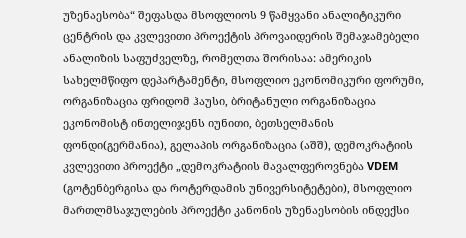უზენაესობა“ შეფასდა მსოფლიოს 9 წამყვანი ანალიტიკური ცენტრის და კვლევითი პროექტის პროვაიდერის შემაჯამებელი ანალიზის საფუძველზე, რომელთა შორისაა: ამერიკის სახელმწიფო დეპარტამენტი, მსოფლიო ეკონომიკური ფორუმი, ორგანიზაცია ფრიდომ ჰაუსი, ბრიტანული ორგანიზაცია ეკონომისტ ინთელიჯენს იუნითი, ბეთსელმანის ფონდი(გერმანია), გელაპის ორგანიზაცია (აშშ), დემოკრატიის კვლევითი პროექტი „დემოკრატიის მავალფეროვნება VDEM (გოტენბერგისა და როტერდამის უნივერსიტეტები), მსოფლიო მართლმსაჯულების პროექტი კანონის უზენაესობის ინდექსი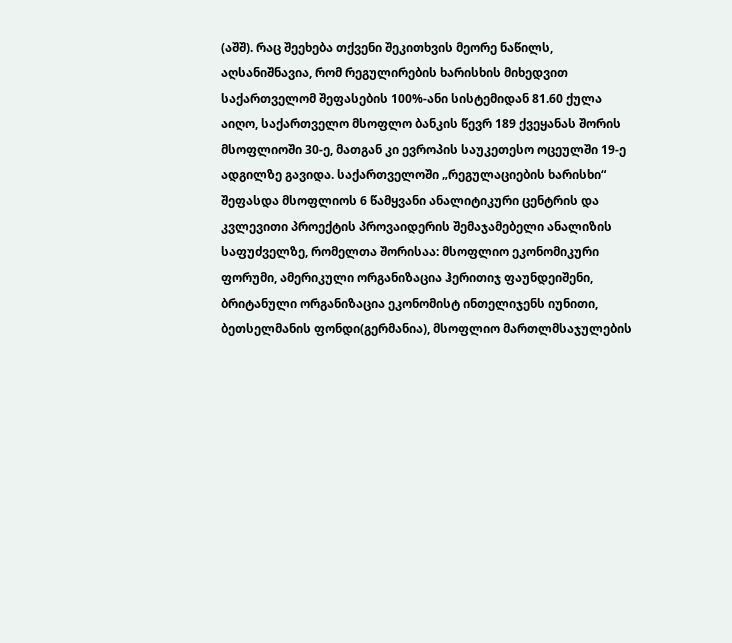(აშშ). რაც შეეხება თქვენი შეკითხვის მეორე ნაწილს, აღსანიშნავია, რომ რეგულირების ხარისხის მიხედვით საქართველომ შეფასების 100%-ანი სისტემიდან 81.60 ქულა აიღო, საქართველო მსოფლო ბანკის წევრ 189 ქვეყანას შორის მსოფლიოში 30-ე, მათგან კი ევროპის საუკეთესო ოცეულში 19-ე ადგილზე გავიდა. საქართველოში „რეგულაციების ხარისხი“ შეფასდა მსოფლიოს 6 წამყვანი ანალიტიკური ცენტრის და კვლევითი პროექტის პროვაიდერის შემაჯამებელი ანალიზის საფუძველზე, რომელთა შორისაა: მსოფლიო ეკონომიკური ფორუმი, ამერიკული ორგანიზაცია ჰერითიჯ ფაუნდეიშენი, ბრიტანული ორგანიზაცია ეკონომისტ ინთელიჯენს იუნითი, ბეთსელმანის ფონდი(გერმანია), მსოფლიო მართლმსაჯულების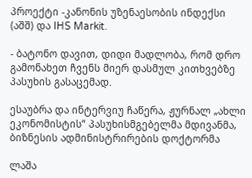პროექტი -კანონის უზენაესობის ინდექსი (აშშ) და IHS Markit.

- ბატონო დავით, დიდი მადლობა, რომ დრო გამონახეთ ჩვენს მიერ დასმულ კითხვებზე პასუხის გასაცემად.

ესაუბრა და ინტერვიუ ჩაწერა, ჟურნალ „ახლი ეკონომისტის“ პასუხისმგებელმა მდივანმა, ბიზნესის ადმინისტრირების დოქტორმა

ლაშა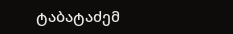ტაბატაძემ